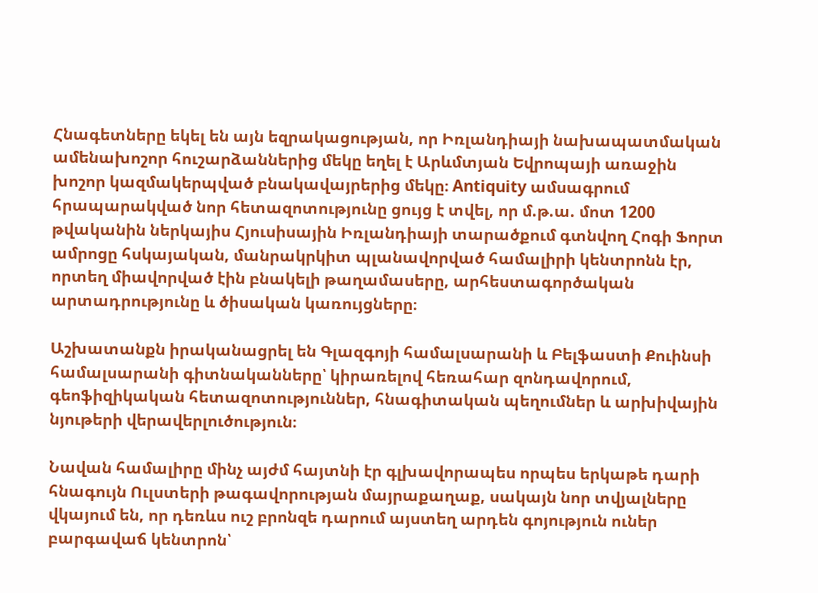Հնագետները եկել են այն եզրակացության, որ Իռլանդիայի նախապատմական ամենախոշոր հուշարձաններից մեկը եղել է Արևմտյան Եվրոպայի առաջին խոշոր կազմակերպված բնակավայրերից մեկը։ Antiquity ամսագրում հրապարակված նոր հետազոտությունը ցույց է տվել, որ մ.թ.ա. մոտ 1200 թվականին ներկայիս Հյուսիսային Իռլանդիայի տարածքում գտնվող Հոգի Ֆորտ ամրոցը հսկայական, մանրակրկիտ պլանավորված համալիրի կենտրոնն էր, որտեղ միավորված էին բնակելի թաղամասերը, արհեստագործական արտադրությունը և ծիսական կառույցները։

Աշխատանքն իրականացրել են Գլազգոյի համալսարանի և Բելֆաստի Քուինսի համալսարանի գիտնականները՝ կիրառելով հեռահար զոնդավորում, գեոֆիզիկական հետազոտություններ, հնագիտական պեղումներ և արխիվային նյութերի վերավերլուծություն։

Նավան համալիրը մինչ այժմ հայտնի էր գլխավորապես որպես երկաթե դարի հնագույն Ուլստերի թագավորության մայրաքաղաք, սակայն նոր տվյալները վկայում են, որ դեռևս ուշ բրոնզե դարում այստեղ արդեն գոյություն ուներ բարգավաճ կենտրոն՝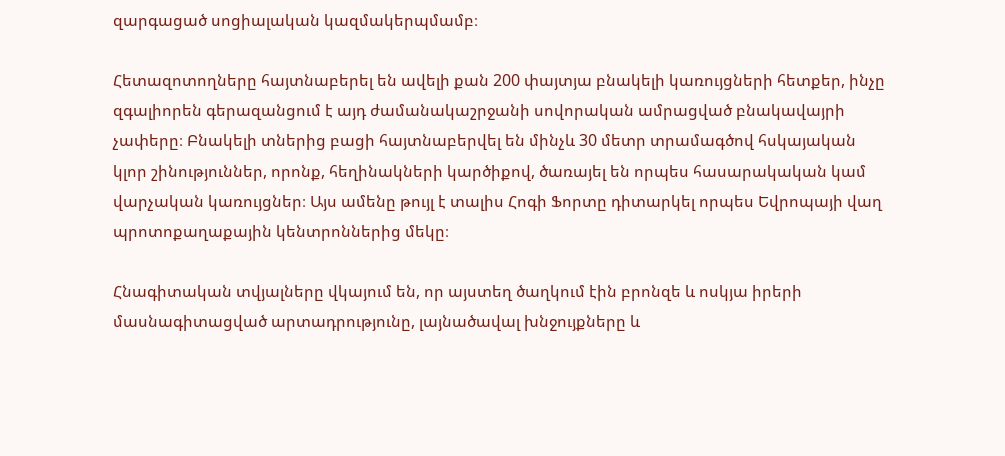զարգացած սոցիալական կազմակերպմամբ։

Հետազոտողները հայտնաբերել են ավելի քան 200 փայտյա բնակելի կառույցների հետքեր, ինչը զգալիորեն գերազանցում է այդ ժամանակաշրջանի սովորական ամրացված բնակավայրի չափերը։ Բնակելի տներից բացի հայտնաբերվել են մինչև 30 մետր տրամագծով հսկայական կլոր շինություններ, որոնք, հեղինակների կարծիքով, ծառայել են որպես հասարակական կամ վարչական կառույցներ։ Այս ամենը թույլ է տալիս Հոգի Ֆորտը դիտարկել որպես Եվրոպայի վաղ պրոտոքաղաքային կենտրոններից մեկը։

Հնագիտական տվյալները վկայում են, որ այստեղ ծաղկում էին բրոնզե և ոսկյա իրերի մասնագիտացված արտադրությունը, լայնածավալ խնջույքները և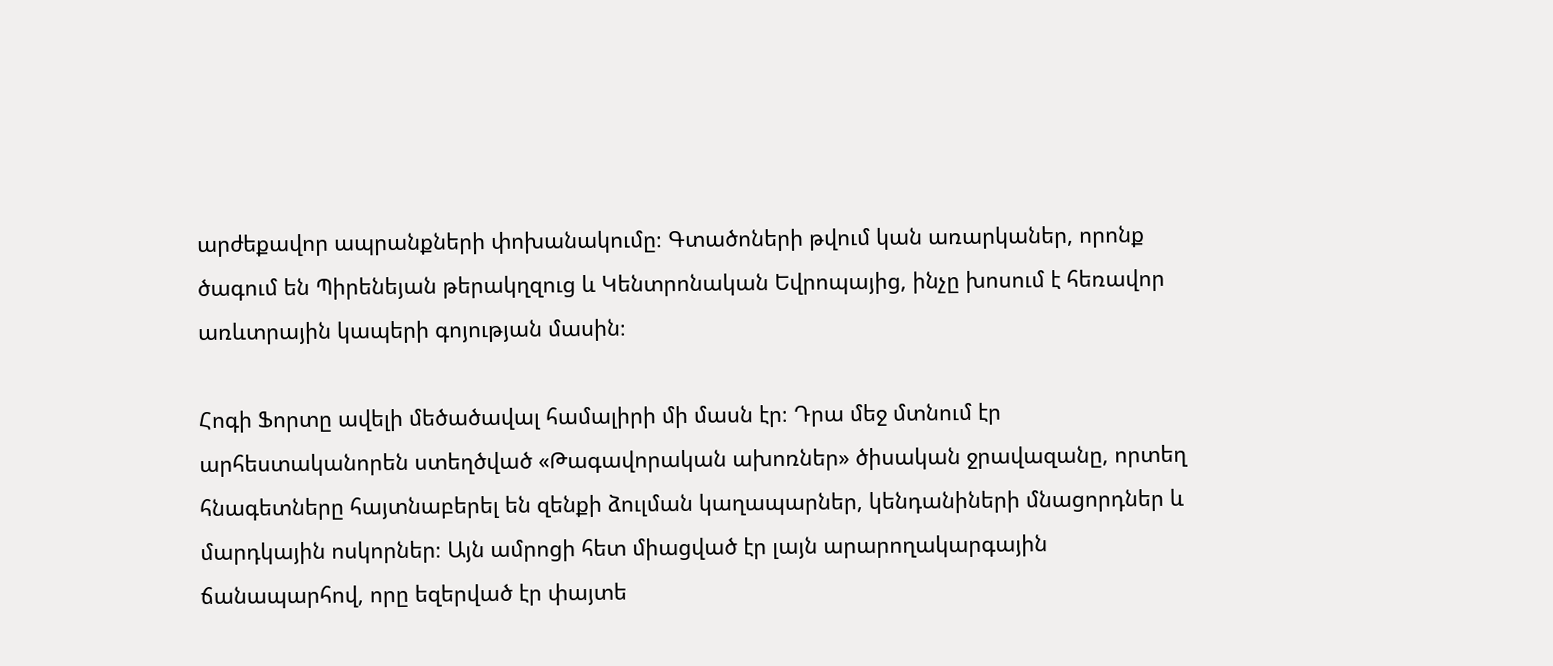արժեքավոր ապրանքների փոխանակումը։ Գտածոների թվում կան առարկաներ, որոնք ծագում են Պիրենեյան թերակղզուց և Կենտրոնական Եվրոպայից, ինչը խոսում է հեռավոր առևտրային կապերի գոյության մասին։

Հոգի Ֆորտը ավելի մեծածավալ համալիրի մի մասն էր։ Դրա մեջ մտնում էր արհեստականորեն ստեղծված «Թագավորական ախոռներ» ծիսական ջրավազանը, որտեղ հնագետները հայտնաբերել են զենքի ձուլման կաղապարներ, կենդանիների մնացորդներ և մարդկային ոսկորներ։ Այն ամրոցի հետ միացված էր լայն արարողակարգային ճանապարհով, որը եզերված էր փայտե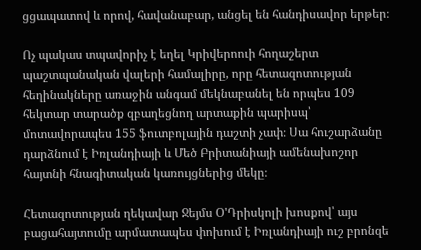ցցապատով և որով, հավանաբար, անցել են հանդիսավոր երթեր։

Ոչ պակաս տպավորիչ է եղել Կրիվերոուի հողաշերտ պաշտպանական վալերի համալիրը, որը հետազոտության հեղինակները առաջին անգամ մեկնաբանել են որպես 109 հեկտար տարածք զբաղեցնող արտաքին պարիսպ՝ մոտավորապես 155 ֆուտբոլային դաշտի չափ։ Սա հուշարձանը դարձնում է Իռլանդիայի և Մեծ Բրիտանիայի ամենախոշոր հայտնի հնագիտական կառույցներից մեկը։

Հետազոտության ղեկավար Ջեյմս Օ'Դրիսկոլի խոսքով՝ այս բացահայտումը արմատապես փոխում է Իռլանդիայի ուշ բրոնզե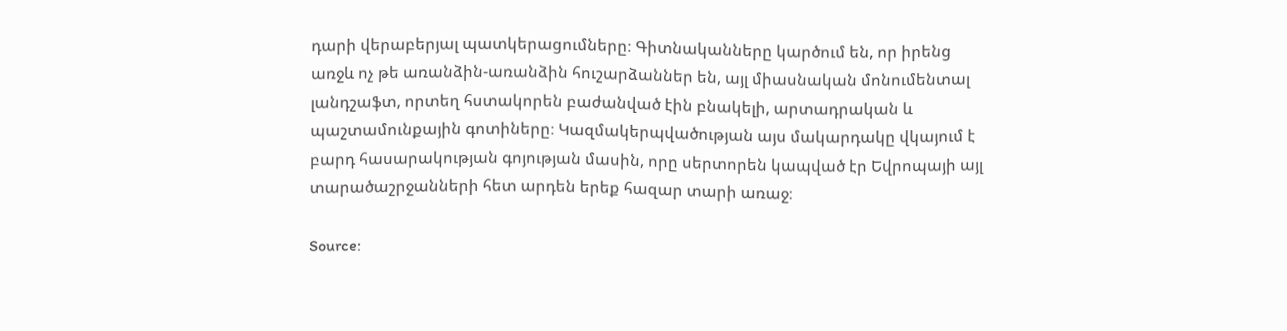դարի վերաբերյալ պատկերացումները։ Գիտնականները կարծում են, որ իրենց առջև ոչ թե առանձին-առանձին հուշարձաններ են, այլ միասնական մոնումենտալ լանդշաֆտ, որտեղ հստակորեն բաժանված էին բնակելի, արտադրական և պաշտամունքային գոտիները։ Կազմակերպվածության այս մակարդակը վկայում է բարդ հասարակության գոյության մասին, որը սերտորեն կապված էր Եվրոպայի այլ տարածաշրջանների հետ արդեն երեք հազար տարի առաջ։

Source: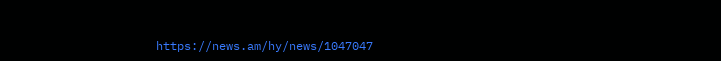https://news.am/hy/news/1047047